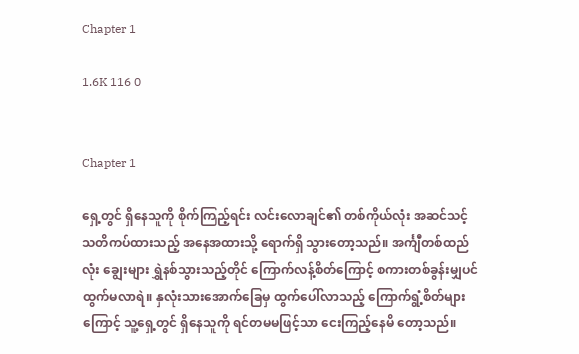Chapter 1

1.6K 116 0


Chapter 1

ရှေ့တွင် ရှိနေသူကို စိုက်ကြည့်ရင်း လင်းလောချင်၏ တစ်ကိုယ်လုံး အဆင်သင့် သတိကပ်ထားသည့် အနေအထားသို့ ရောက်ရှိ သွားတော့သည်။ အင်္ကျီတစ်ထည်လုံး ချွေးများ ရွှဲနစ်သွားသည့်တိုင် ကြောက်လန့်စိတ်ကြောင့် စကားတစ်ခွန်းမျှပင် ထွက်မလာရဲ။ နှလုံးသားအောက်ခြေမှ ထွက်ပေါ်လာသည့် ကြောက်ရွံ့စိတ်များကြောင့် သူ့ရှေ့တွင် ရှိနေသူကို ရင်တမမဖြင့်သာ ငေးကြည့်နေမိ တော့သည်။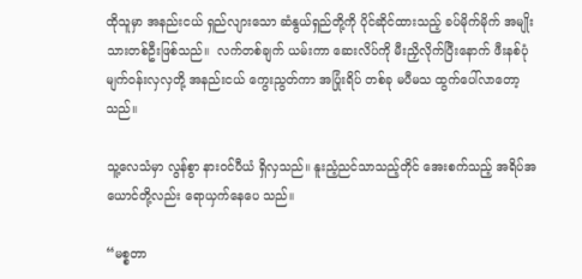ထိုသူမှာ အနည်းငယ် ရှည်လျားသော ဆံနွယ်ရှည်တို့ကို ပိုင်ဆိုင်ထားသည့် ခပ်မိုက်မိုက် အမျိုးသားတစ်ဦးဖြစ်သည်။  လက်တစ်ချက် ယမ်းကာ ဆေးလိပ်ကို မီးညှိလိုက်ပြီးနောက် ဖီးနစ်ပုံ မျက်ဝန်းလှလှတို့ အနည်းငယ် ကွေးညွတ်ကာ အပြုံးရိပ် တစ်ခု မပီမသ ထွက်ပေါ်လာတော့သည်။

သူ့လေသံမှာ လွန်စွာ နားဝင်ပီယံ ရှိလှသည်။ နူးညံ့ညင်သာသည့်တိုင် အေးစက်သည့် အရိပ်အယောင်တို့လည်း ရောယှက်နေပေ သည်။

“မစ္စတာ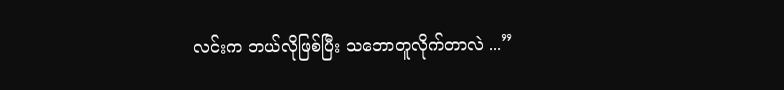လင်းက ဘယ်လိုဖြစ်ပြီး သဘောတူလိုက်တာလဲ ...”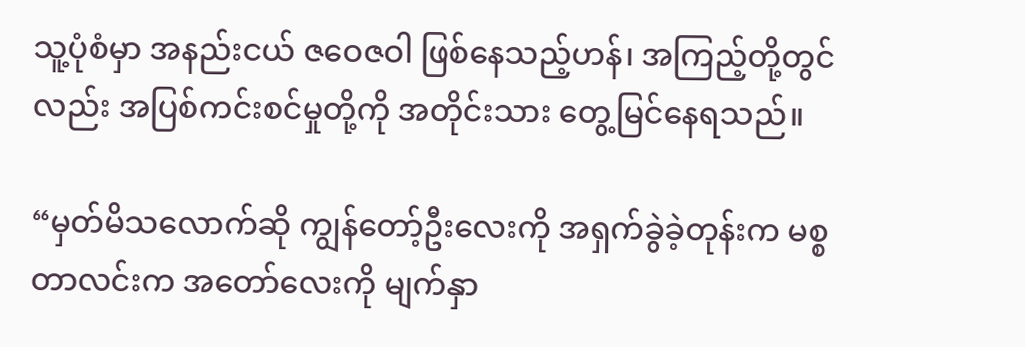သူ့ပုံစံမှာ အနည်းငယ် ဇဝေဇဝါ ဖြစ်နေသည့်ဟန်၊ အကြည့်တို့တွင်လည်း အပြစ်ကင်းစင်မှုတို့ကို အတိုင်းသား တွေ့မြင်နေရသည်။

“မှတ်မိသလောက်ဆို ကျွန်တော့်ဦးလေးကို အရှက်ခွဲခဲ့တုန်းက မစ္စတာလင်းက အတော်လေးကို မျက်နှာ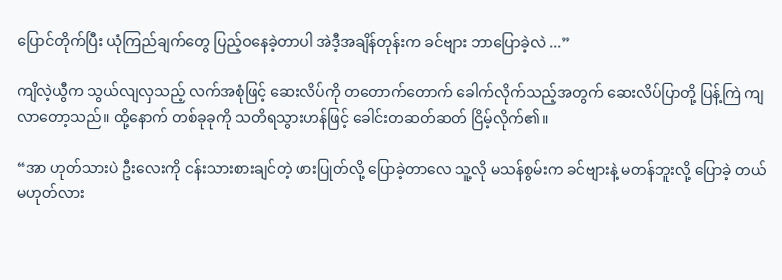ပြောင်တိုက်ပြီး ယုံကြည်ချက်တွေ ပြည့်ဝနေခဲ့တာပါ အဲဒီ့အချိန်တုန်းက ခင်ဗျား ဘာပြောခဲ့လဲ ...”

ကျိလဲ့ယွီက သွယ်လျလှသည့် လက်အစုံဖြင့် ဆေးလိပ်ကို တတောက်တောက် ခေါက်လိုက်သည့်အတွက် ဆေးလိပ်ပြာတို့ ပြန့်ကြဲ ကျလာတော့သည်။ ထို့နောက် တစ်ခုခုကို သတိရသွားဟန်ဖြင့် ခေါင်းတဆတ်ဆတ် ငြိမ့်လိုက်၏။

“အာ ဟုတ်သားပဲ ဦးလေးကို ငန်းသားစားချင်တဲ့ ဖားပြုတ်လို့ ပြောခဲ့တာလေ သူ့လို မသန်စွမ်းက ခင်ဗျားနဲ့ မတန်ဘူးလို့ ပြောခဲ့ တယ် မဟုတ်လား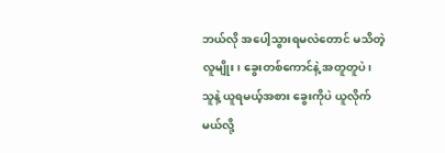ဘယ်လို အပေါ့သွားရမလဲတောင် မသိတဲ့လူမျိုး၊ ခွေးတစ်ကောင်နဲ့ အတူတူပဲ၊ သူနဲ့ ယူရမယ့်အစား ခွေးကိုပဲ ယူလိုက်မယ်လို့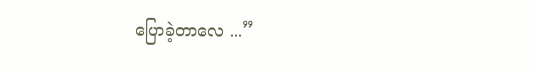ပြောခဲ့တာလေ ...”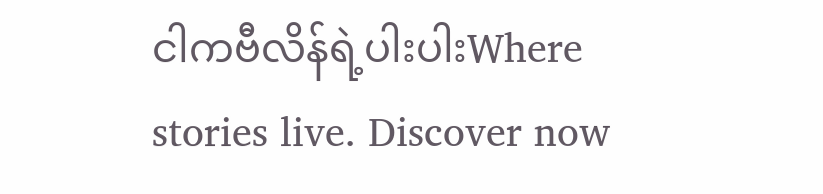ငါကဗီလိန်ရဲ့ပါးပါးWhere stories live. Discover now